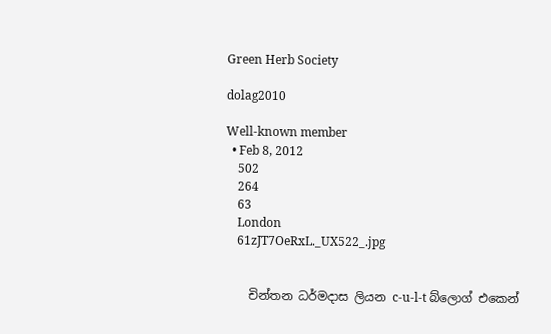Green Herb Society

dolag2010

Well-known member
  • Feb 8, 2012
    502
    264
    63
    London
    61zJT7OeRxL._UX522_.jpg


    චින්තන ධර්මදාස ලියන c-u-l-t බ්ලොග් එකෙන්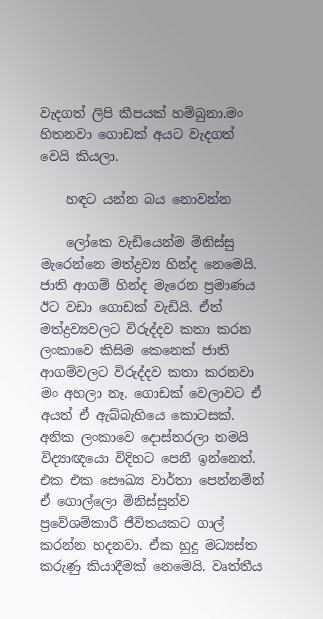වැදගත් ලිපි කීපයක් හම්බුනා.මං හිතනවා ගොඩක් අයට වැදගත් වෙයි කියලා.

    හඳට යන්න බය නොවන්න

    ලෝකෙ වැඩියෙන්ම මිනිස්සු මැරෙන්නෙ මත්ද්‍රව්‍ය හින්ද නෙමෙයි. ජාති ආගම් හින්ද මැරෙන ප්‍රමාණය ඊට වඩා ගොඩක් වැඩියි. ඒත් මත්ද්‍රව්‍යවලට විරුද්දව කතා කරන ලංකාවෙ කිසිම කෙනෙක් ජාති ආගම්වලට විරුද්දව කතා කරනවා මං අහලා නෑ. ගොඩක් වෙලාවට ඒ අයත් ඒ ඇබ්බැහියෙ කොටසක්. අනික ලංකාවෙ දොස්තරලා තමයි විද්‍යාඥයො විදිහට පෙනී ඉන්නෙත්. එක එක සෞඛ්‍ය වාර්තා පෙන්නමින් ඒ ගොල්ලො මිනිස්සුන්ව ප්‍රවේශම්කාරී ජීවිතයකට ගාල් කරන්න හදනවා. ඒක හුදු මධ්‍යස්ත කරුණු කියාදීමක් නෙමෙයි. වෘත්තීය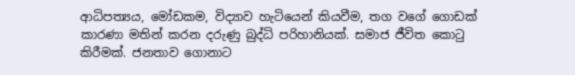ආධිපත්‍යය, මෝඩකම, විද්‍යාව හැටියෙන් කියවීම, තග වගේ ගොඩක් කාරණා මතින් කරන දරුණු බුද්ධි පරිහානියක්. සමාජ ජීවිත කොටු කිරීමක්. ජනතාව ගොනාට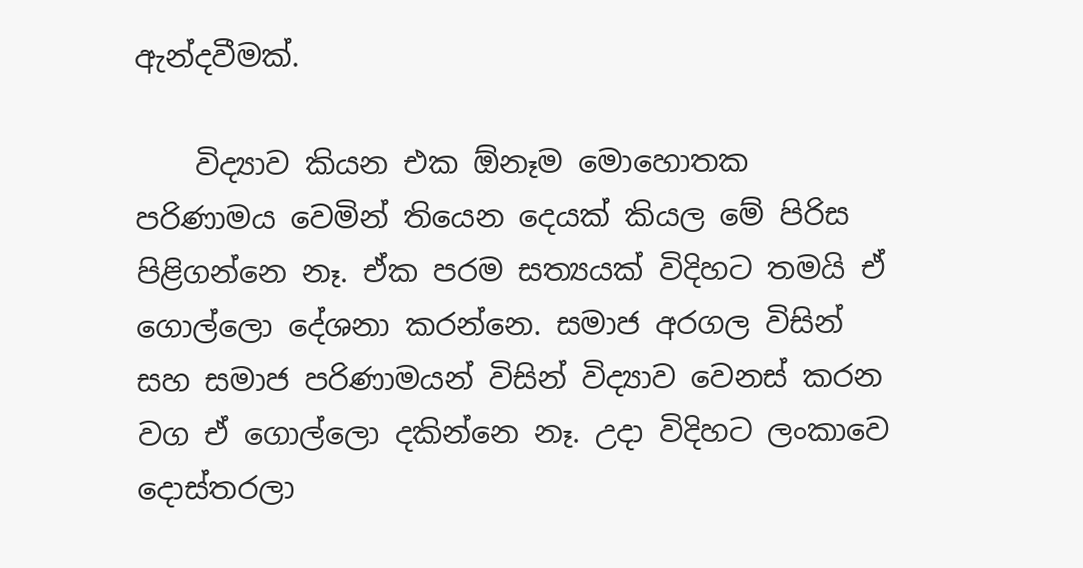ඇන්දවීමක්.

    විද්‍යාව කියන එක ඕනෑම මොහොතක පරිණාමය වෙමින් තියෙන දෙයක් කියල මේ පිරිස පිළිගන්නෙ නෑ. ඒක පරම සත්‍යයක් විදිහට තමයි ඒ ගොල්ලො දේශනා කරන්නෙ. සමාජ අරගල විසින් සහ සමාජ පරිණාමයන් විසින් විද්‍යාව වෙනස් කරන වග ඒ ගොල්ලො දකින්නෙ නෑ. උදා විදිහට ලංකාවෙ දොස්තරලා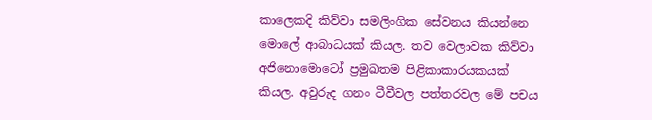කාලෙකදි කිව්වා සමලිංගික සේවනය කියන්නෙ මොලේ ආබාධයක් කියල. තව වෙලාවක කිව්වා අජිනොමොටෝ ප්‍රමුඛතම පිළිකාකාරයකයක් කියල. අවුරුද ගනං ටීවීවල පත්තරවල මේ පචය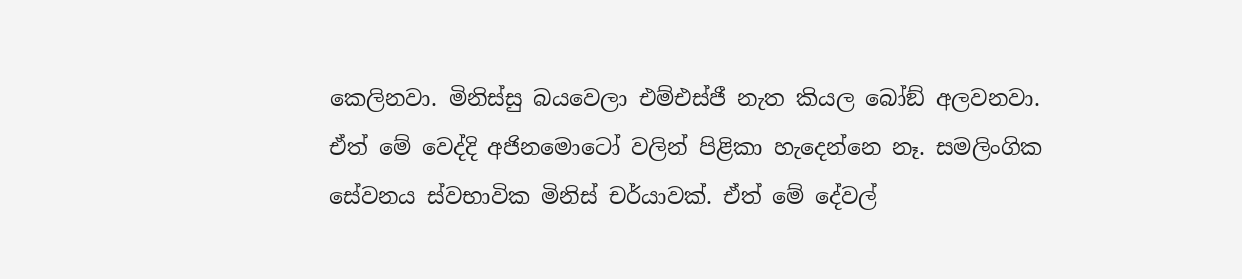කෙලිනවා. මිනිස්සු බයවෙලා එම්එස්ජී නැත කියල බෝඞ් අලවනවා. ඒත් මේ වෙද්දි අජිනමොටෝ වලින් පිළිකා හැදෙන්නෙ නෑ. සමලිංගික සේවනය ස්වභාවික මිනිස් චර්යාවක්. ඒත් මේ දේවල්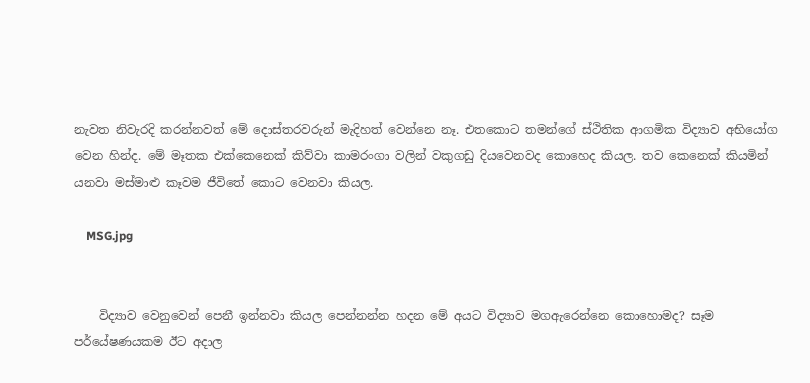නැවත නිවැරදි කරන්නවත් මේ දොස්තරවරුන් මැදිහත් වෙන්නෙ නෑ. එතකොට තමන්ගේ ස්ථිතික ආගමික විද්‍යාව අභියෝග වෙන හින්ද. මේ මෑතක එක්කෙනෙක් කිව්වා කාමරංගා වලින් වකුගඩු දියවෙනවද කොහෙද කියල. තව කෙනෙක් කියමින් යනවා මස්මාළු කෑවම ජීවිතේ කොට වෙනවා කියල.

    MSG.jpg


    විද්‍යාව වෙනුවෙන් පෙනී ඉන්නවා කියල පෙන්නන්න හදන මේ අයට විද්‍යාව මගඇරෙන්නෙ කොහොමද? සෑම පර්යේෂණයකම ඊට අදාල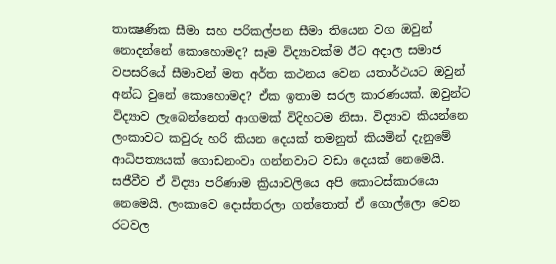තාක්‍ෂණික සීමා සහ පරිකල්පන සීමා තියෙන වග ඔවුන් නොදන්නේ කොහොමද? සෑම විද්‍යාවක්ම ඊට අදාල සමාජ වපසරියේ සීමාවන් මත අර්ත කථනය වෙන යතාර්ථයට ඔවුන් අන්ධ වුනේ කොහොමද? ඒක ඉතාම සරල කාරණයක්. ඔවුන්ට විද්‍යාව ලැබෙන්නෙත් ආගමක් විදිහටම නිසා. විද්‍යාව කියන්නෙ ලංකාවට කවුරු හරි කියන දෙයක් තමනුත් කියමින් දැනුමේ ආධිපත්‍යයක් ගොඩනංවා ගන්නවාට වඩා දෙයක් නෙමෙයි. සජීවීව ඒ විද්‍යා පරිණාම ක්‍රියාවලියෙ අපි කොටස්කාරයො නෙමෙයි. ලංකාවෙ දොස්තරලා ගත්තොත් ඒ ගොල්ලො වෙන රටවල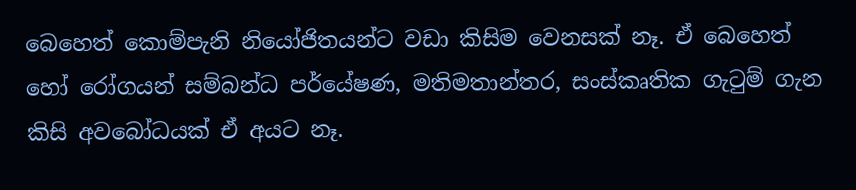බෙහෙත් කොම්පැනි නියෝජිතයන්ට වඩා කිසිම වෙනසක් නෑ. ඒ බෙහෙත් හෝ රෝගයන් සම්බන්ධ පර්යේෂණ, මතිමතාන්තර, සංස්කෘතික ගැටුම් ගැන කිසි අවබෝධයක් ඒ අයට නෑ.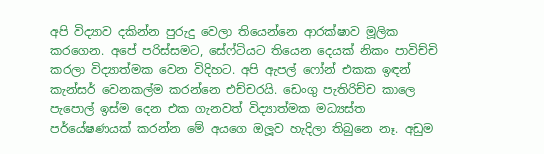අපි විද්‍යාව දකින්න පුරුදු වෙලා තියෙන්නෙ ආරක්ෂාව මූලික කරගෙන. අපේ පරිස්සමට, සේෆ්ටියට තියෙන දෙයක් නිකං පාවිච්චි කරලා විද්‍යාත්මක වෙන විදිහට. අපි ඇපල් ෆෝන් එකක ඉඳන් කැන්සර් වෙනකල්ම කරන්නෙ එච්චරයි. ඩෙංගු පැතිරිච්ච කාලෙ පැපොල් ඉස්ම දෙන එක ගැනවත් විද්‍යාත්මක මධ්‍යස්ත පර්යේෂණයක් කරන්න මේ අයගෙ ඔලූව හැදිලා තිබුනෙ නෑ. අඩුම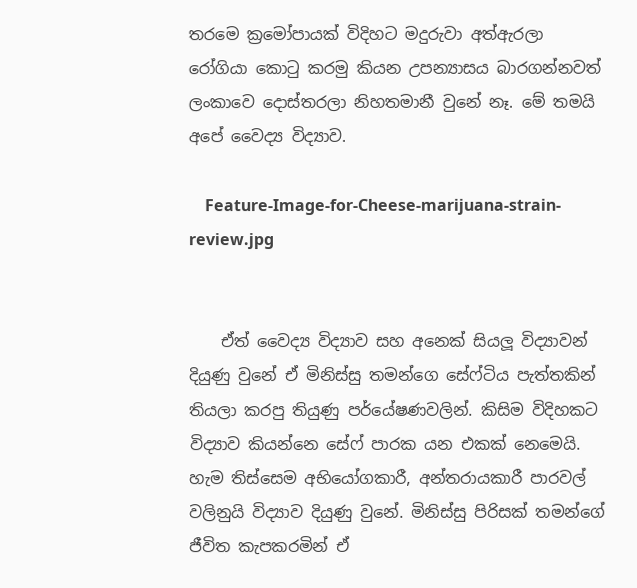තරමෙ ක්‍රමෝපායක් විදිහට මදුරුවා අත්ඇරලා රෝගියා කොටු කරමු කියන උපන්‍යාසය බාරගන්නවත් ලංකාවෙ දොස්තරලා නිහතමානී වුනේ නෑ. මේ තමයි අපේ වෛද්‍ය විද්‍යාව.

    Feature-Image-for-Cheese-marijuana-strain-review.jpg


    ඒත් වෛද්‍ය විද්‍යාව සහ අනෙක් සියලූ විද්‍යාවන් දියුණු වුනේ ඒ මිනිස්සු තමන්ගෙ සේෆ්ටිය පැත්තකින් තියලා කරපු තියුණු පර්යේෂණවලින්. කිසිම විදිහකට විද්‍යාව කියන්නෙ සේෆ් පාරක යන එකක් නෙමෙයි. හැම තිස්සෙම අභියෝගකාරී, අන්තරායකාරී පාරවල් වලිනුයි විද්‍යාව දියුණු වුනේ. මිනිස්සු පිරිසක් තමන්ගේ ජීවිත කැපකරමින් ඒ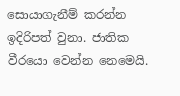සොයාගැනීම් කරන්න ඉදිරිපත් වුනා. ජාතික වීරයො වෙන්න නෙමෙයි.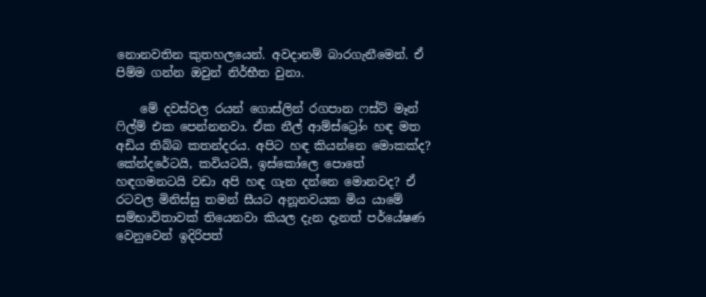නොනවතින කුතහලයෙන්. අවදානම් බාරගැනීමෙන්. ඒ පිම්ම ගන්න ඔවුන් නිර්භීත වුනා.

    මේ දවස්වල රයන් ගොස්ලින් රගපාන ෆස්ට් මෑන් ෆිල්ම් එක පෙන්නනවා. ඒක නීල් ආම්ස්ට්‍රෝං හඳ මත අඩිය තිබ්බ කතන්දරය. අපිට හඳ කියන්නෙ මොකක්ද? කේන්දරේටයි, කවියටයි, ඉස්කෝලෙ පොතේ හඳගමනටයි වඩා අපි හඳ ගැන දන්නෙ මොනවද? ඒ රටවල මිනිස්සු තමන් සීයට අනූනවයක මිය යාමේ සම්භාවිතාවක් තියෙනවා කියල දැන දැනත් පර්යේෂණ වෙනුවෙන් ඉදිරිපත්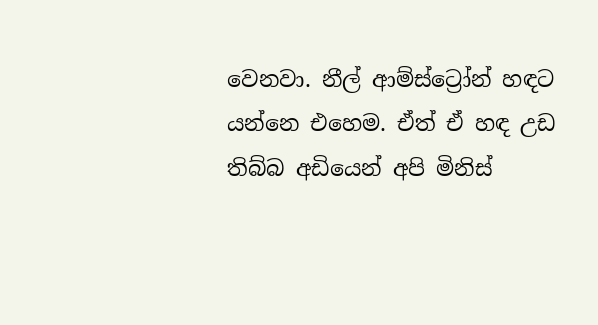වෙනවා. නීල් ආම්ස්ට්‍රෝන් හඳට යන්නෙ එහෙම. ඒත් ඒ හඳ උඩ තිබ්බ අඩියෙන් අපි මිනිස්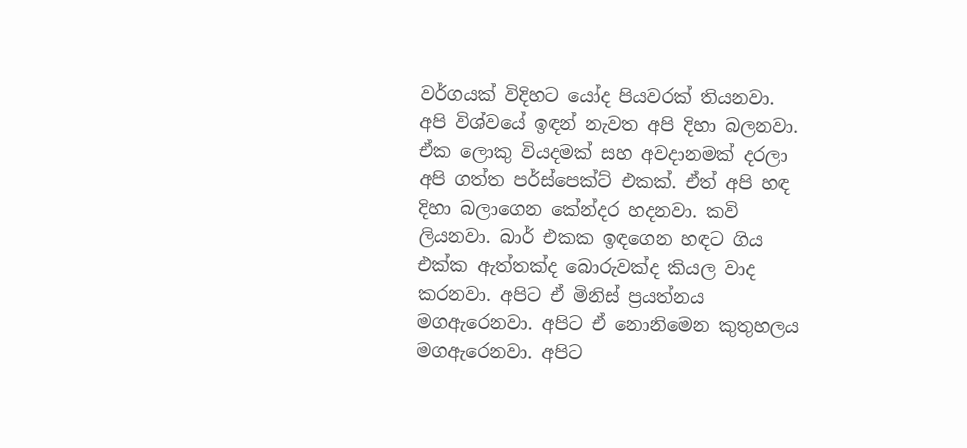වර්ගයක් විදිහට යෝද පියවරක් තියනවා. අපි විශ්වයේ ඉඳන් නැවත අපි දිහා බලනවා. ඒක ලොකු වියදමක් සහ අවදානමක් දරලා අපි ගත්ත පර්ස්පෙක්ට් එකක්. ඒත් අපි හඳ දිහා බලාගෙන කේන්දර හදනවා. කවි ලියනවා. බාර් එකක ඉඳගෙන හඳට ගිය එක්ක ඇත්තක්ද බොරුවක්ද කියල වාද කරනවා. අපිට ඒ මිනිස් ප්‍රයත්නය මගඇරෙනවා. අපිට ඒ නොනිමෙන කුතුහලය මගඇරෙනවා. අපිට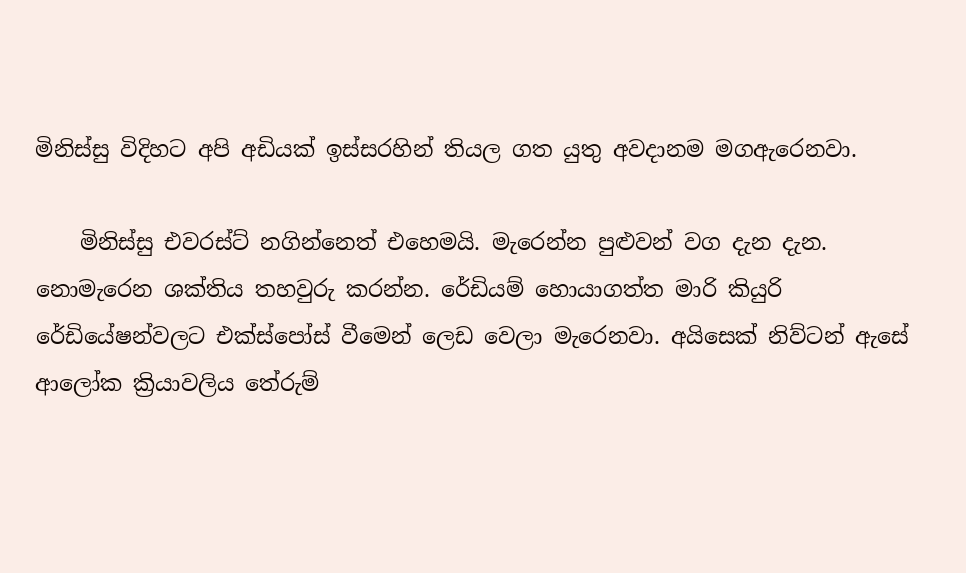මිනිස්සු විදිහට අපි අඩියක් ඉස්සරහින් තියල ගත යුතු අවදානම මගඇරෙනවා.

    මිනිස්සු එවරස්ට් නගින්නෙත් එහෙමයි. මැරෙන්න පුළුවන් වග දැන දැන. නොමැරෙන ශක්තිය තහවුරු කරන්න. රේඩියම් හොයාගත්ත මාරි කියුරි රේඩියේෂන්වලට එක්ස්පෝස් වීමෙන් ලෙඩ වෙලා මැරෙනවා. අයිසෙක් නිව්ටන් ඇසේ ආලෝක ක්‍රියාවලිය තේරුම්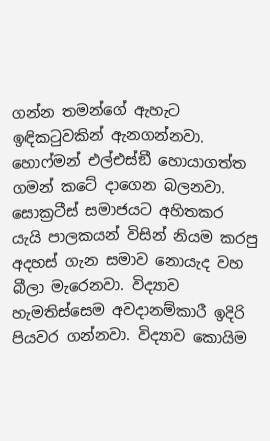ගන්න තමන්ගේ ඇහැට ඉඳිකටුවකින් ඇනගන්නවා. හොෆ්මන් එල්එස්ඞී හොයාගත්ත ගමන් කටේ දාගෙන බලනවා. සොක්‍රටීස් සමාජයට අහිතකර යැයි පාලකයන් විසින් නියම කරපු අදහස් ගැන සමාව නොයැද වහ බීලා මැරෙනවා. විද්‍යාව හැමතිස්සෙම අවදානම්කාරී ඉදිරි පියවර ගන්නවා. විද්‍යාව කොයිම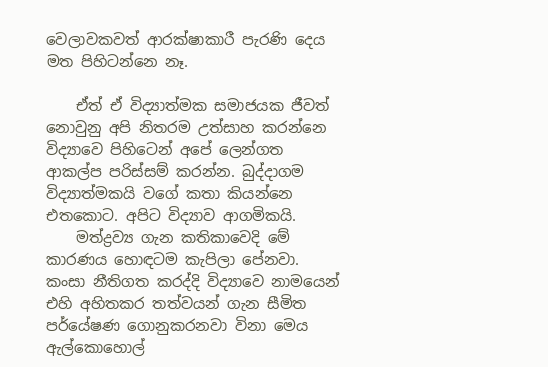වෙලාවකවත් ආරක්ෂාකාරී පැරණි දෙය මත පිහිටන්නෙ නෑ.

    ඒත් ඒ විද්‍යාත්මක සමාජයක ජීවත් නොවුනු අපි නිතරම උත්සාහ කරන්නෙ විද්‍යාවෙ පිහිටෙන් අපේ ලෙන්ගත ආකල්ප පරිස්සම් කරන්න. බුද්දාගම විද්‍යාත්මකයි වගේ කතා කියන්නෙ එතකොට. අපිට විද්‍යාව ආගමිකයි.
    මත්ද්‍රව්‍ය ගැන කතිකාවෙදි මේ කාරණය හොඳටම කැපිලා පේනවා. කංසා නීතිගත කරද්දි විද්‍යාවෙ නාමයෙන් එහි අහිතකර තත්වයන් ගැන සීමිත පර්යේෂණ ගොනුකරනවා විනා මෙය ඇල්කොහොල්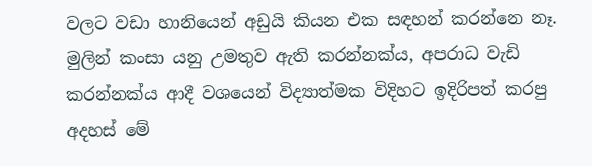වලට වඩා හානියෙන් අඩුයි කියන එක සඳහන් කරන්නෙ නෑ. මුලින් කංසා යනු උමතුව ඇති කරන්නක්ය, අපරාධ වැඩි කරන්නක්ය ආදී වශයෙන් විද්‍යාත්මක විදිහට ඉදිරිපත් කරපු අදහස් මේ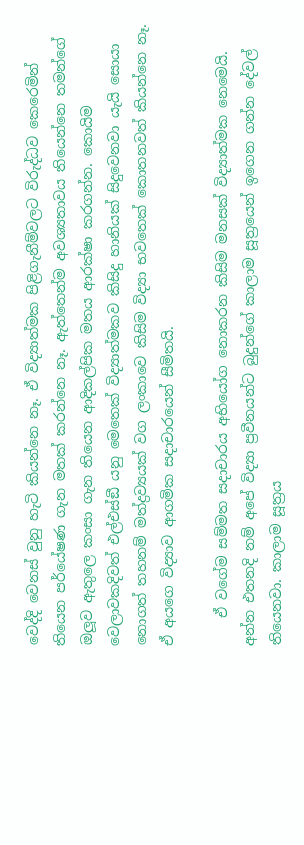වෙද්දි වෙනස් වුනු හැටි කියන්නෙ නෑ. ඒ විද්‍යාත්මක පිළිගැනීම්වලට විරුද්ධව කෙරෙමින් තියෙන පර්යේෂණ ගැන මතක් කරන්නෙ නෑ. ඇත්තෙන්ම අවශ්‍යතාවය තියෙන්නෙ තමන්ගේ ඔලූව ඇතුලෙ කංසා ගැන තියෙන ආදිකල්පික මතය ආරක්ෂා කරගන්න. කොයිම වෙලාවකදිවත් එල්එස්ඞී යනු මෙතෙක් විද්‍යාත්මකව කිසිදු හානියක් සිදුවෙනවා යැයි සොයා නොගත් තහනම් මත්ද්‍රව්‍යයක් වග ලංකාවෙ කිසිම විද්‍යා භවතෙක් කොතනවත් කියන්නෙ නෑ. ඒ අයගෙ විද්‍යාව ආගමික සදාචාරයෙන් සීමිතයි.

    ඒ වගේම සම්මත සදාචාරය අභියෝග නොකරන කිසිම මනසක් විද්‍යාත්මක නෙමෙයි. අන්න එතනදි නම් අපේ විද්‍යා ප්‍රවීනයන්ට බුදුන්ගේ කාලාම සූත්‍රයෙන් ඉගෙන ගන්න දේවල් තියෙනවා. කාලාම සූත්‍රය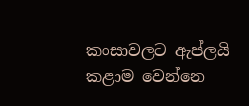කංසාවලට ඇප්ලයි කළාම වෙන්නෙ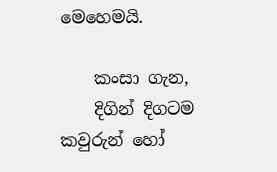මෙහෙමයි.

    කංසා ගැන,
    දිගින් දිගටම කවුරුන් හෝ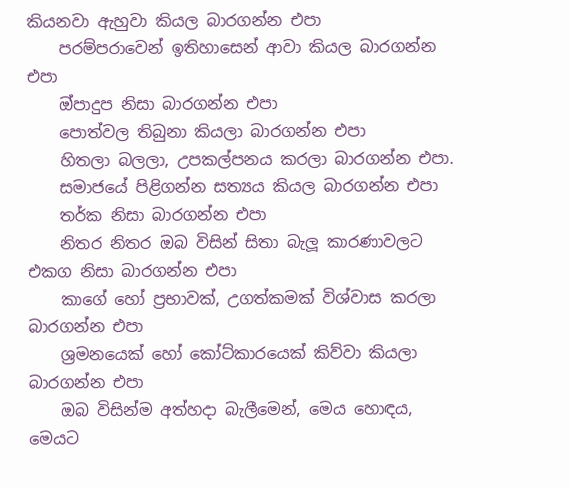කියනවා ඇහුවා කියල බාරගන්න එපා
    පරම්පරාවෙන් ඉතිහාසෙන් ආවා කියල බාරගන්න එපා
    ඔ්පාදුප නිසා බාරගන්න එපා
    පොත්වල තිබුනා කියලා බාරගන්න එපා
    හිතලා බලලා, උපකල්පනය කරලා බාරගන්න එපා.
    සමාජයේ පිළිගන්න සත්‍යය කියල බාරගන්න එපා
    තර්ක නිසා බාරගන්න එපා
    නිතර නිතර ඔබ විසින් සිතා බැලූ කාරණාවලට එකග නිසා බාරගන්න එපා
    කාගේ හෝ ප්‍රභාවක්, උගත්කමක් විශ්වාස කරලා බාරගන්න එපා
    ශ්‍රමනයෙක් හෝ කෝට්කාරයෙක් කිව්වා කියලා බාරගන්න එපා
    ඔබ විසින්ම අත්හදා බැලීමෙන්, මෙය හොඳය, මෙයට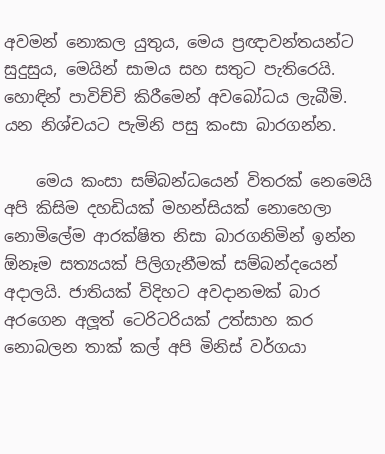අවමන් නොකල යුතුය, මෙය ප්‍රඥාවන්තයන්ට සුදුසුය, මෙයින් සාමය සහ සතුට පැතිරෙයි. හොඳින් පාවිච්චි කිරීමෙන් අවබෝධය ලැබීමි. යන නිශ්චයට පැමිනි පසු කංසා බාරගන්න.

    මෙය කංසා සම්බන්ධයෙන් විතරක් නෙමෙයි අපි කිසිම දහඩියක් මහන්සියක් නොහෙලා නොමිලේම ආරක්ෂිත නිසා බාරගනිමින් ඉන්න ඕනෑම සත්‍යයක් පිලිගැනීමක් සම්බන්දයෙන් අදාලයි. ජාතියක් විදිහට අවදානමක් බාර අරගෙන අලූත් ටෙරිටරියක් උත්සාහ කර නොබලන තාක් කල් අපි මිනිස් වර්ගයා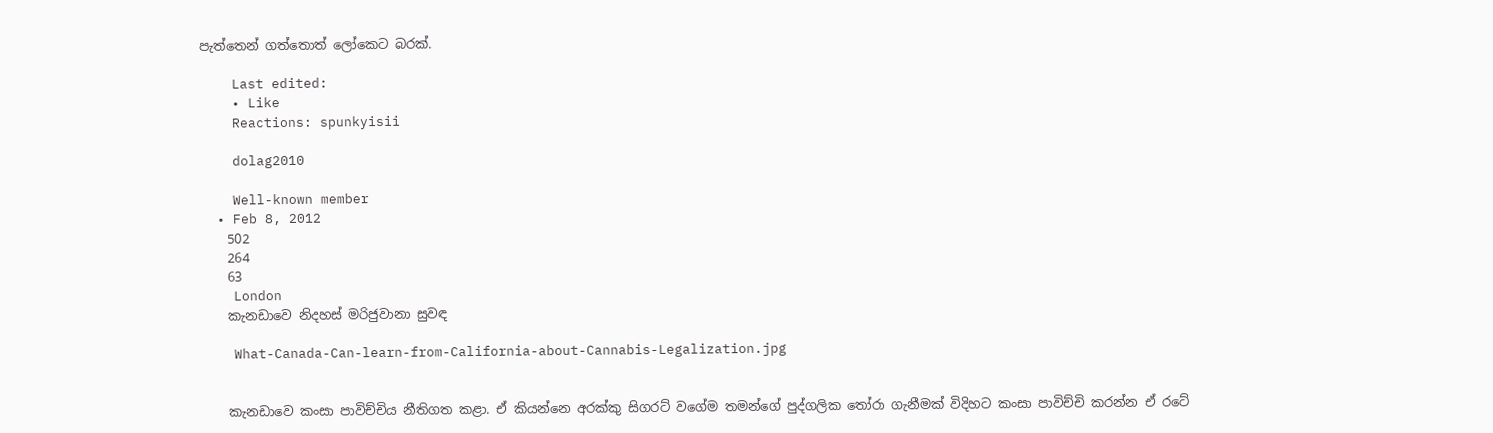පැත්තෙන් ගත්තොත් ලෝකෙට බරක්.

    Last edited:
    • Like
    Reactions: spunkyisii

    dolag2010

    Well-known member
  • Feb 8, 2012
    502
    264
    63
    London
    කැනඩාවෙ නිදහස් මරිජුවානා සුවඳ

    What-Canada-Can-learn-from-California-about-Cannabis-Legalization.jpg


    කැනඩාවෙ කංසා පාවිච්චිය නීතිගත කළා. ඒ කියන්නෙ අරක්කු සිගරට් වගේම තමන්ගේ පුද්ගලික තෝරා ගැනීමක් විදිහට කංසා පාවිච්චි කරන්න ඒ රටේ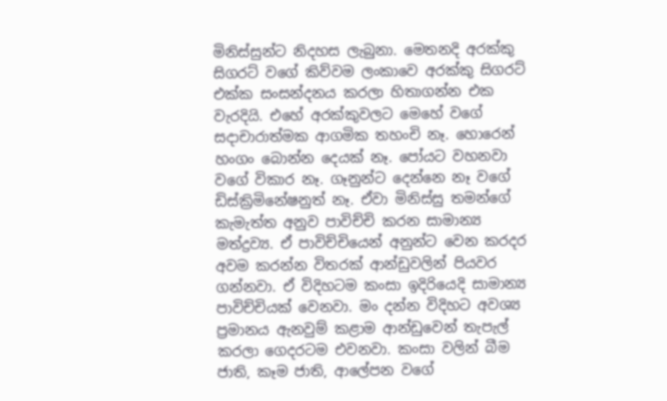මිනිස්සුන්ට නිදහස ලැබුනා. මෙතනදි අරක්කු සිගරට් වගේ කිව්වම ලංකාවෙ අරක්කු සිගරට් එක්ක සංසන්දනය කරලා හිතාගන්න එක වැරදියි. එහේ අරක්කුවලට මෙහේ වගේ සදාචාරාත්මක ආගමික තහංචි නෑ. හොරෙන් හංගං බොන්න දෙයක් නෑ. පෝයට වහනවා වගේ විකාර නෑ. ගෑනුන්ට දෙන්නෙ නෑ වගේ ඩිස්ක්‍රිමිනේෂනුත් නෑ. ඒවා මිනිස්සු තමන්ගේ කැමැත්ත අනුව පාවිච්චි කරන සාමාන්‍ය මත්ද්‍රව්‍ය. ඒ පාවිච්චියෙන් අනුන්ට වෙන කරදර අවම කරන්න විතරක් ආන්ඩුවලින් පියවර ගන්නවා. ඒ විදිහටම කංසා ඉදිරියෙදි සාමාන්‍ය පාවිච්චියක් වෙනවා. මං දන්න විදිහට අවශ්‍ය ප්‍රමානය ඇනවුම් කළාම ආන්ඩුවෙන් තැපැල් කරලා ගෙදරටම එවනවා. කංසා වලින් බීම ජාති, කෑම ජාති, ආලේපන වගේ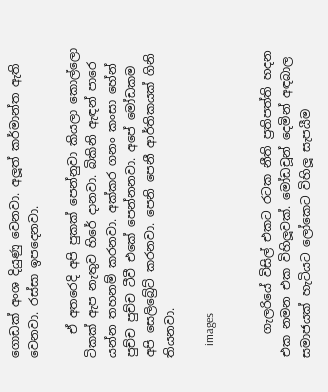ගොඩක් අංශ දියුණු වෙනවා. අලූත් කර්මාන්ත ඇති වෙනවා. රස්සා ඉපදෙනවා.

    ඒ අතරෙදි අපි පුකක් පෙන්නුවා කියලා කොල්ලො ටිකක් ඇප නැතුව හිරේ දානවා. බිකිනි ඇඳන් පාරෙ යන්න තහනම් කරනවා. අක්කර ගනං කංසා හේන් පුච්ච පුච්ච ටීවී එකේ පෙන්නනවා. අපේ මෝඩකම අපි සෙලිබ්‍රේට් කරනවා. පෙනි පෙනී ආර්තිකයක් ගිනි තියනවා.

    images


    ගැලරියේ විසිල් එකට රටක නීති ප්‍රතිපත්ති හදන එක නමන එක විහිලූවක්. මෝඩචූන් දෙමින් අඳබාල සමාජයක් හැටියට ලෝකෙට විහිලූ සැපයීම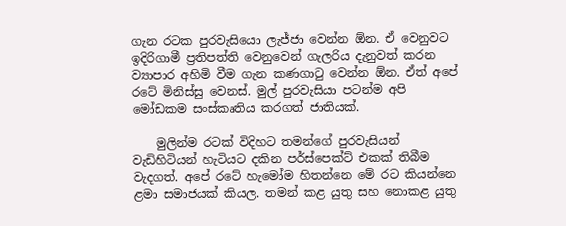ගැන රටක පුරවැසියො ලැජ්ජා වෙන්න ඕන. ඒ වෙනුවට ඉදිරිගාමී ප්‍රතිපත්ති වෙනුවෙන් ගැලරිය දැනුවත් කරන ව්‍යාපාර අහිමි වීම ගැන කණගාටු වෙන්න ඕන. ඒත් අපේ රටේ මිනිස්සු වෙනස්. මුල් පුරවැසියා පටන්ම අපි මෝඩකම සංස්කෘතිය කරගත් ජාතියක්.

    මුලින්ම රටක් විදිහට තමන්ගේ පුරවැසියන් වැඩිහිටියන් හැටියට දකින පර්ස්පෙක්ට් එකක් තිබීම වැදගත්. අපේ රටේ හැමෝම හිතන්නෙ මේ රට කියන්නෙ ළමා සමාජයක් කියල. තමන් කළ යුතු සහ නොකළ යුතු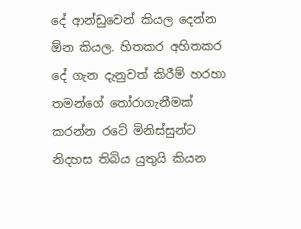දේ ආන්ඩුවෙන් කියල දෙන්න ඕන කියල. හිතකර අහිතකර දේ ගැන දැනුවත් කිරීම් හරහා තමන්ගේ තෝරාගැනීමක් කරන්න රටේ මිනිස්සුන්ට නිදහස තිබිය යුතුයි කියන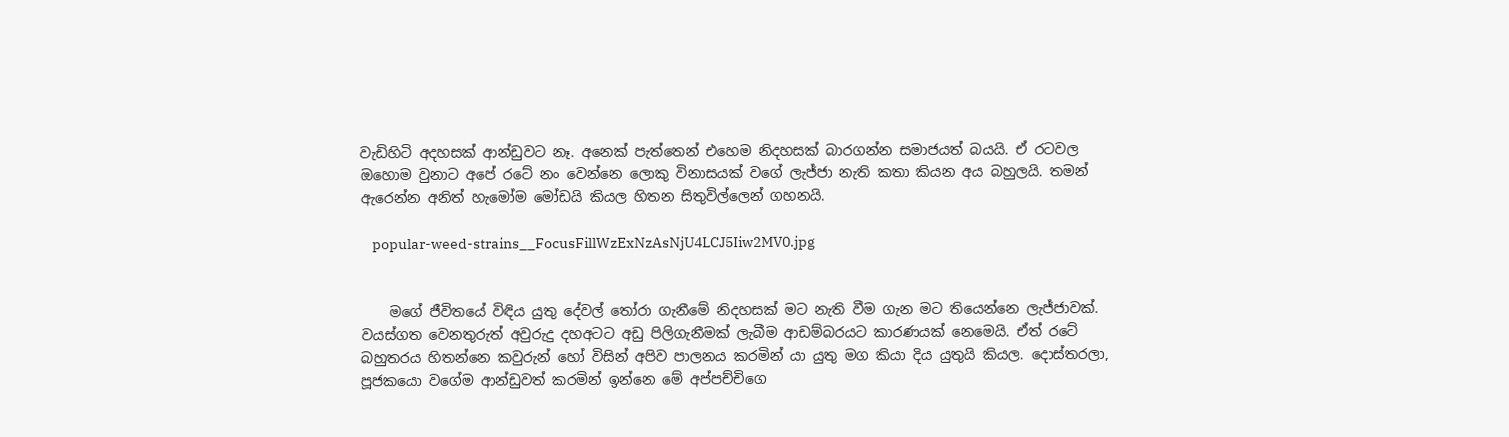වැඩිහිටි අදහසක් ආන්ඩුවට නෑ. අනෙක් පැත්තෙන් එහෙම නිදහසක් බාරගන්න සමාජයත් බයයි. ඒ රටවල ඔහොම වුනාට අපේ රටේ නං වෙන්නෙ ලොකු විනාසයක් වගේ ලැජ්ජා නැති කතා කියන අය බහුලයි. තමන් ඇරෙන්න අනිත් හැමෝම මෝඩයි කියල හිතන සිතුවිල්ලෙන් ගහනයි.

    popular-weed-strains__FocusFillWzExNzAsNjU4LCJ5Iiw2MV0.jpg


    මගේ ජීවිතයේ විඳිය යුතු දේවල් තෝරා ගැනීමේ නිදහසක් මට නැති වීම ගැන මට තියෙන්නෙ ලැජ්ජාවක්. වයස්ගත වෙනතුරුත් අවුරුදු දහඅටට අඩු පිලිගැනීමක් ලැබීම ආඩම්බරයට කාරණයක් නෙමෙයි. ඒත් රටේ බහුතරය හිතන්නෙ කවුරුන් හෝ විසින් අපිව පාලනය කරමින් යා යුතු මග කියා දිය යුතුයි කියල. දොස්තරලා, පූජකයො වගේම ආන්ඩුවත් කරමින් ඉන්නෙ මේ අප්පච්චිගෙ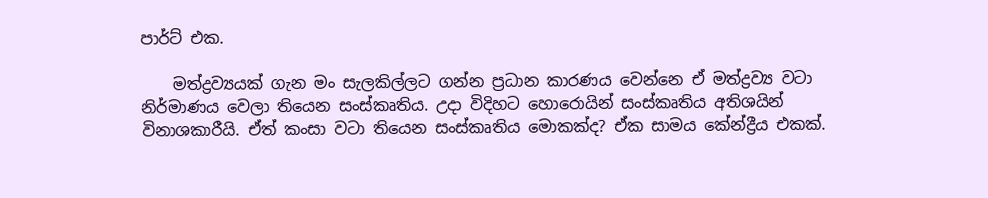පාර්ට් එක.

    මත්ද්‍රව්‍යයක් ගැන මං සැලකිල්ලට ගන්න ප්‍රධාන කාරණය වෙන්නෙ ඒ මත්ද්‍රව්‍ය වටා නිර්මාණය වෙලා තියෙන සංස්කෘතිය. උදා විදිහට හොරොයින් සංස්කෘතිය අතිශයින් විනාශකාරීයි. ඒත් කංසා වටා තියෙන සංස්කෘතිය මොකක්ද? ඒක සාමය කේන්ද්‍රීය එකක්.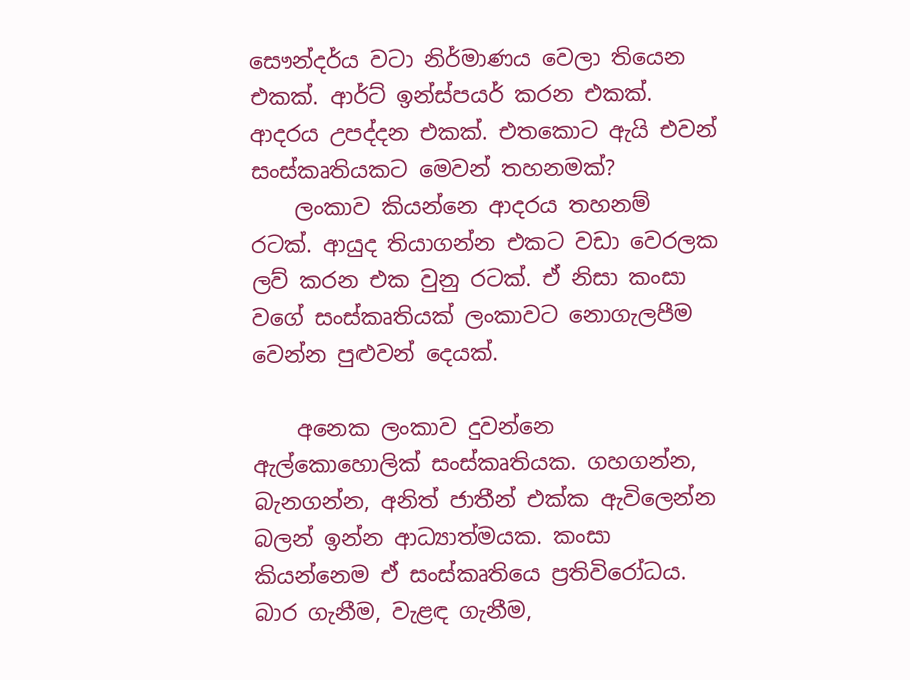සෞන්දර්ය වටා නිර්මාණය වෙලා තියෙන එකක්. ආර්ට් ඉන්ස්පයර් කරන එකක්. ආදරය උපද්දන එකක්. එතකොට ඇයි එවන් සංස්කෘතියකට මෙවන් තහනමක්?
    ලංකාව කියන්නෙ ආදරය තහනම් රටක්. ආයුද තියාගන්න එකට වඩා වෙරලක ලව් කරන එක වුනු රටක්. ඒ නිසා කංසා වගේ සංස්කෘතියක් ලංකාවට නොගැලපීම වෙන්න පුළුවන් දෙයක්.

    අනෙක ලංකාව දුවන්නෙ ඇල්කොහොලික් සංස්කෘතියක. ගහගන්න, බැනගන්න, අනිත් ජාතීන් එක්ක ඇවිලෙන්න බලන් ඉන්න ආධ්‍යාත්මයක. කංසා කියන්නෙම ඒ සංස්කෘතියෙ ප්‍රතිවිරෝධය. බාර ගැනීම, වැළඳ ගැනීම,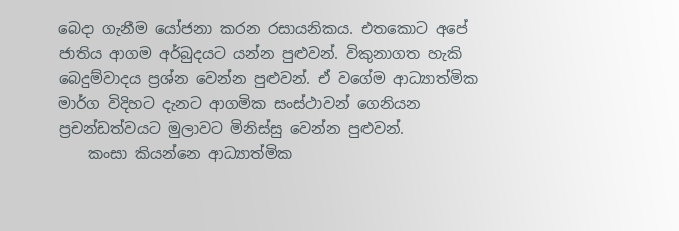බෙදා ගැනීම යෝජනා කරන රසායනිකය. එතකොට අපේ ජාතිය ආගම අර්බුදයට යන්න පුළුවන්. විකුනාගත හැකි බෙදුම්වාදය ප්‍රශ්න වෙන්න පුළුවන්. ඒ වගේම ආධ්‍යාත්මික මාර්ග විදිහට දැනට ආගමික සංස්ථාවන් ගෙනියන ප්‍රචන්ඩත්වයට මුලාවට මිනිස්සු වෙන්න පුළුවන්.
    කංසා කියන්නෙ ආධ්‍යාත්මික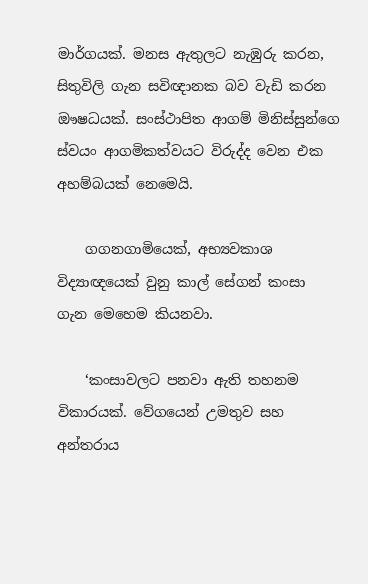මාර්ගයක්. මනස ඇතුලට නැඹුරු කරන, සිතුවිලි ගැන සවිඥානක බව වැඩි කරන ඖෂධයක්. සංස්ථාපිත ආගම් මිනිස්සුන්ගෙ ස්වයං ආගමිකත්වයට විරුද්ද වෙන එක අහම්බයක් නෙමෙයි.

    ගගනගාමියෙක්, අභ්‍යවකාශ විද්‍යාඥයෙක් වුනු කාල් සේගන් කංසා ගැන මෙහෙම කියනවා.

    ‘කංසාවලට පනවා ඇති තහනම විකාරයක්. වේගයෙන් උමතුව සහ අන්තරාය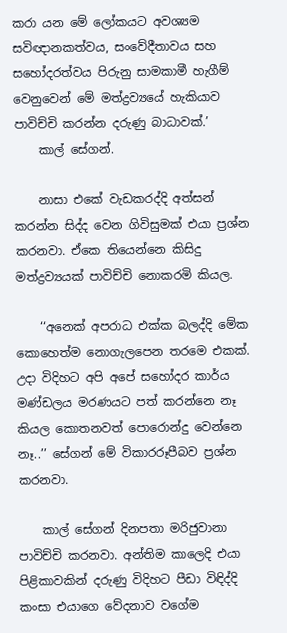කරා යන මේ ලෝකයට අවශ්‍යම සවිඥානකත්වය, සංවේදීතාවය සහ සහෝදරත්වය පිරුනු සාමකාමී හැගීම් වෙනුවෙන් මේ මත්ද්‍රව්‍යයේ හැකියාව පාවිච්චි කරන්න දරුණු බාධාවක්.’
    කාල් සේගන්.

    නාසා එකේ වැඩකරද්දි අත්සන් කරන්න සිද්ද වෙන ගිවිසුමක් එයා ප්‍රශ්න කරනවා. ඒකෙ තියෙන්නෙ කිසිදු මත්ද්‍රව්‍යයක් පාවිච්චි නොකරමි කියල.

    ‘‘අනෙක් අපරාධ එක්ක බලද්දි මේක කොහෙත්ම නොගැලපෙන තරමෙ එකක්. උදා විදිහට අපි අපේ සහෝදර කාර්ය මණ්ඩලය මරණයට පත් කරන්නෙ නෑ කියල කොතනවත් පොරොන්දු වෙන්නෙ නෑ..’’ සේගන් මේ විකාරරූපීබව ප්‍රශ්න කරනවා.

    කාල් සේගන් දිනපතා මරිජුවානා පාවිච්චි කරනවා. අන්තිම කාලෙදි එයා පිළිකාවකින් දරුණු විදිහට පීඩා විඳිද්දි කංසා එයාගෙ වේදනාව වගේම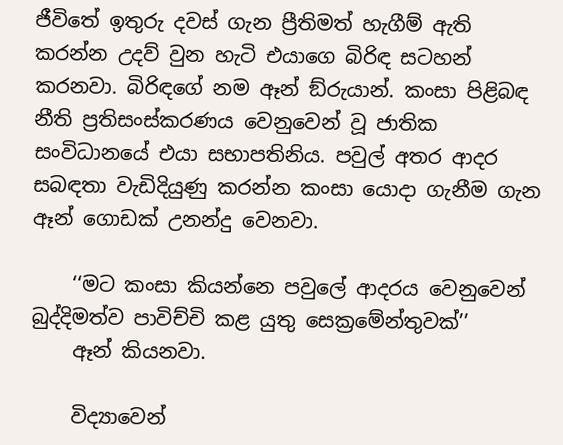ජීවිතේ ඉතුරු දවස් ගැන ප්‍රීතිමත් හැගීම් ඇති කරන්න උදව් වුන හැටි එයාගෙ බිරිඳ සටහන් කරනවා. බිරිඳගේ නම ඈන් ඞ්රුයාන්. කංසා පිළිබඳ නීති ප්‍රතිසංස්කරණය වෙනුවෙන් වූ ජාතික සංවිධානයේ එයා සභාපතිනිය. පවුල් අතර ආදර සබඳතා වැඩිදියුණු කරන්න කංසා යොදා ගැනීම ගැන ඈන් ගොඩක් උනන්දු වෙනවා.

    ‘‘මට කංසා කියන්නෙ පවුලේ ආදරය වෙනුවෙන් බුද්දිමත්ව පාවිච්චි කළ යුතු සෙක්‍රමේන්තුවක්’’
    ඈන් කියනවා.

    විද්‍යාවෙන්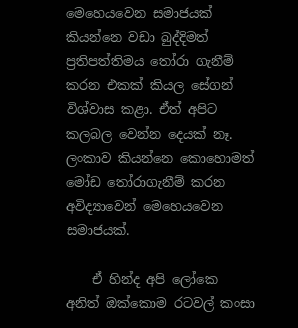මෙහෙයවෙන සමාජයක් කියන්නෙ වඩා බුද්දිමත් ප්‍රතිපත්තිමය තෝරා ගැනීම් කරන එකක් කියල සේගන් විශ්වාස කළා. ඒත් අපිට කලබල වෙන්න දෙයක් නෑ. ලංකාව කියන්නෙ කොහොමත් මෝඩ තෝරාගැනීම් කරන අවිද්‍යාවෙන් මෙහෙයවෙන සමාජයක්.

    ඒ හින්ද අපි ලෝකෙ අනිත් ඔක්කොම රටවල් කංසා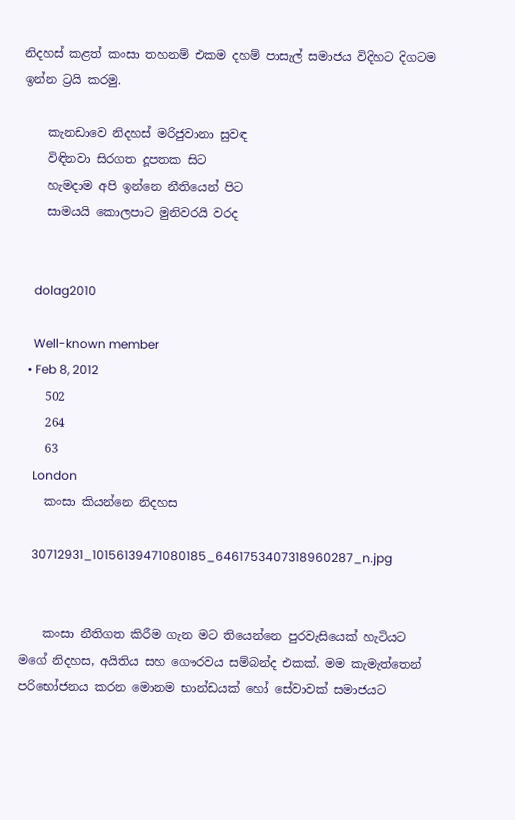නිදහස් කළත් කංසා තහනම් එකම දහම් පාසැල් සමාජය විදිහට දිගටම ඉන්න ට්‍රයි කරමු.

    කැනඩාවෙ නිදහස් මරිජුවානා සුවඳ
    විඳිනවා සිරගත දූපතක සිට
    හැමදාම අපි ඉන්නෙ නීතියෙන් පිට
    සාමයයි කොලපාට මුනිවරයි වරද


    dolag2010

    Well-known member
  • Feb 8, 2012
    502
    264
    63
    London
    කංසා කියන්නෙ නිදහස

    30712931_10156139471080185_6461753407318960287_n.jpg


    කංසා නීතිගත කිරීම ගැන මට තියෙන්නෙ පුරවැසියෙක් හැටියට මගේ නිදහස, අයිතිය සහ ගෞරවය සම්බන්ද එකක්. මම කැමැත්තෙන් පරිභෝජනය කරන මොනම භාන්ඩයක් හෝ සේවාවක් සමාජයට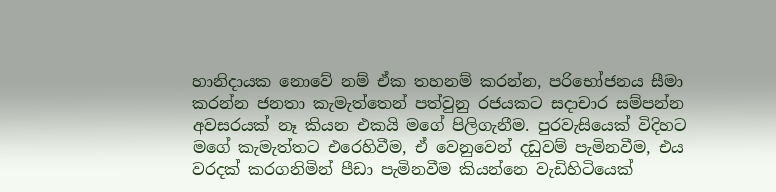හානිදායක නොවේ නම් ඒක තහනම් කරන්න, පරිභෝජනය සීමා කරන්න ජනතා කැමැත්තෙන් පත්වුනු රජයකට සදාචාර සම්පන්න අවසරයක් නෑ කියන එකයි මගේ පිලිගැනීම. පුරවැසියෙක් විදිහට මගේ කැමැත්තට එරෙහිවීම, ඒ වෙනුවෙන් දඩුවම් පැමිනවීම, එය වරදක් කරගනිමින් පීඩා පැමිනවීම කියන්නෙ වැඩිහිටියෙක්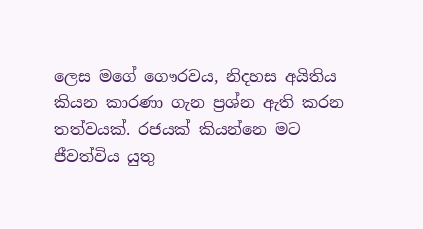ලෙස මගේ ගෞරවය, නිදහස අයිතිය කියන කාරණා ගැන ප්‍රශ්න ඇති කරන තත්වයක්. රජයක් කියන්නෙ මට ජීවත්විය යුතු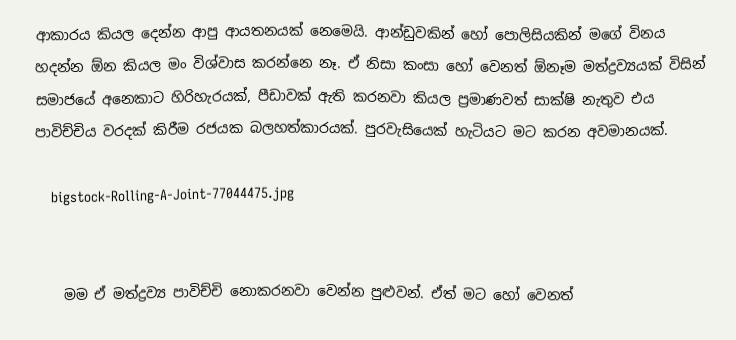ආකාරය කියල දෙන්න ආපු ආයතනයක් නෙමෙයි. ආන්ඩුවකින් හෝ පොලිසියකින් මගේ විනය හදන්න ඕන කියල මං විශ්වාස කරන්නෙ නෑ. ඒ නිසා කංසා හෝ වෙනත් ඕනෑම මත්ද්‍රව්‍යයක් විසින් සමාජයේ අනෙකාට හිරිහැරයක්, පීඩාවක් ඇති කරනවා කියල ප්‍රමාණවත් සාක්ෂි නැතුව එය පාවිච්චිය වරදක් කිරීම රජයක බලහත්කාරයක්. පුරවැසියෙක් හැටියට මට කරන අවමානයක්.

    bigstock-Rolling-A-Joint-77044475.jpg


    මම ඒ මත්ද්‍රව්‍ය පාවිච්චි නොකරනවා වෙන්න පුළුවන්. ඒත් මට හෝ වෙනත්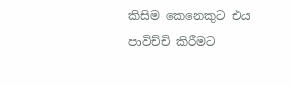කිසිම කෙනෙකුට එය පාවිච්චි කිරීමට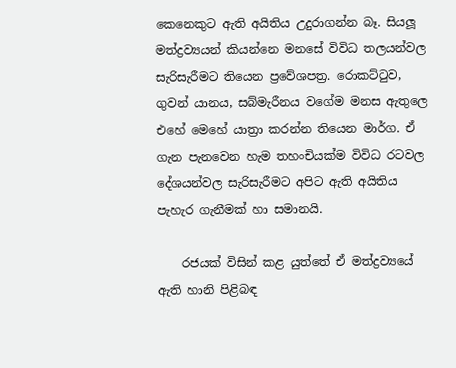කෙනෙකුට ඇති අයිතිය උදුරාගන්න බෑ. සියලූ මත්ද්‍රව්‍යයන් කියන්නෙ මනසේ විවිධ තලයන්වල සැරිසැරීමට තියෙන ප්‍රවේශපත්‍ර. රොකට්ටුව, ගුවන් යානය, සබ්මැරීනය වගේම මනස ඇතුලෙ එහේ මෙහේ යාත්‍රා කරන්න තියෙන මාර්ග. ඒ ගැන පැනවෙන හැම තහංචියක්ම විවිධ රටවල දේශයන්වල සැරිසැරීමට අපිට ඇති අයිතිය පැහැර ගැනීමක් හා සමානයි.

    රජයක් විසින් කළ යුත්තේ ඒ මත්ද්‍රව්‍යයේ ඇති හානි පිළිබඳ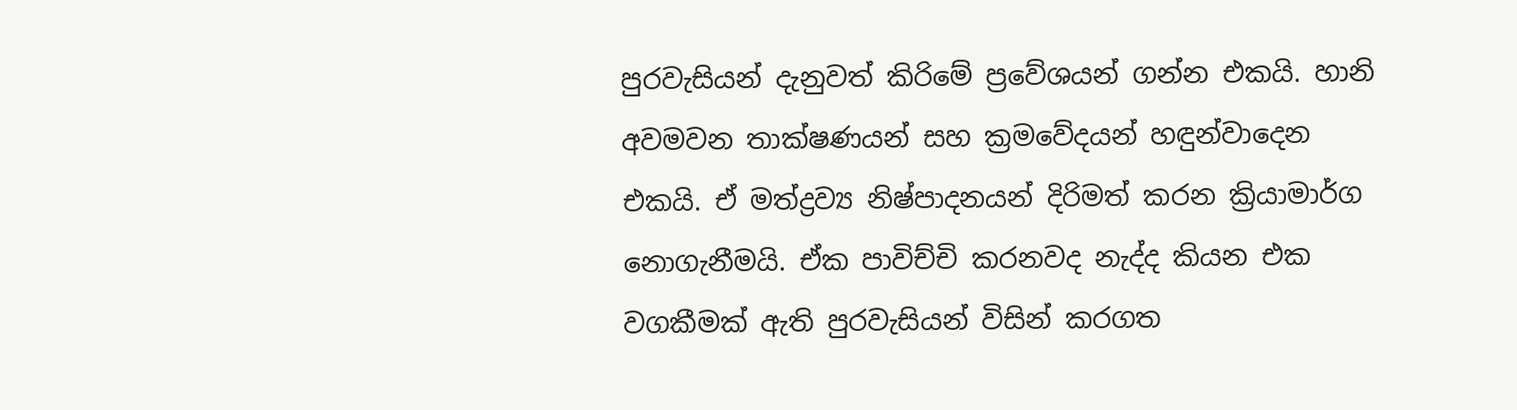පුරවැසියන් දැනුවත් කිරිමේ ප්‍රවේශයන් ගන්න එකයි. හානි අවමවන තාක්ෂණයන් සහ ක්‍රමවේදයන් හඳුන්වාදෙන එකයි. ඒ මත්ද්‍රව්‍ය නිෂ්පාදනයන් දිරිමත් කරන ක්‍රියාමාර්ග නොගැනීමයි. ඒක පාවිච්චි කරනවද නැද්ද කියන එක වගකීමක් ඇති පුරවැසියන් විසින් කරගත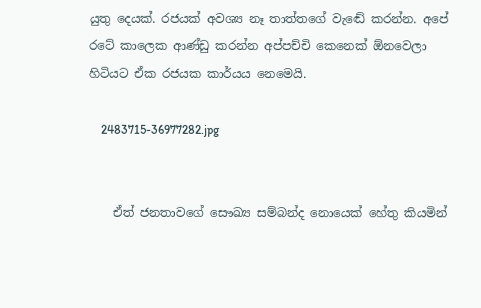යුතු දෙයක්. රජයක් අවශ්‍ය නෑ තාත්තගේ වැඬේ කරන්න. අපේ රටේ කාලෙක ආණ්ඩු කරන්න අප්පච්චි කෙනෙක් ඕනවෙලා හිටියට ඒක රජයක කාර්යය නෙමෙයි.

    2483715-36977282.jpg


    ඒත් ජනතාවගේ සෞඛ්‍ය සම්බන්ද නොයෙක් හේතු කියමින්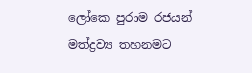ලෝකෙ පුරාම රජයන් මත්ද්‍රව්‍ය තහනමට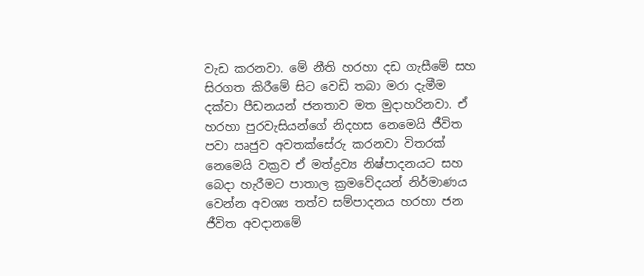වැඩ කරනවා. මේ නීති හරහා දඩ ගැසීමේ සහ සිරගත කිරීමේ සිට වෙඩි තබා මරා දැමීම දක්වා පීඩනයන් ජනතාව මත මුදාහරිනවා. ඒ හරහා පුරවැසියන්ගේ නිදහස නෙමෙයි ජීවිත පවා ඍජුව අවතක්සේරු කරනවා විතරක් නෙමෙයි වක්‍රව ඒ මත්ද්‍රව්‍ය නිෂ්පාදනයට සහ බෙදා හැරීමට පාතාල ක්‍රමවේදයන් නිර්මාණය වෙන්න අවශ්‍ය තත්ව සම්පාදනය හරහා ජන ජීවිත අවදානමේ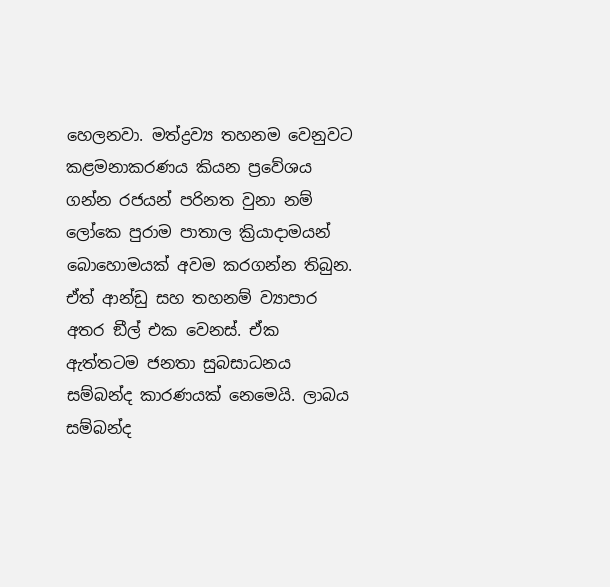හෙලනවා. මත්ද්‍රව්‍ය තහනම වෙනුවට කළමනාකරණය කියන ප්‍රවේශය ගන්න රජයන් පරිනත වුනා නම් ලෝකෙ පුරාම පාතාල ක්‍රියාදාමයන් බොහොමයක් අවම කරගන්න තිබුන. ඒත් ආන්ඩු සහ තහනම් ව්‍යාපාර අතර ඞීල් එක වෙනස්. ඒක ඇත්තටම ජනතා සුබසාධනය සම්බන්ද කාරණයක් නෙමෙයි. ලාබය සම්බන්ද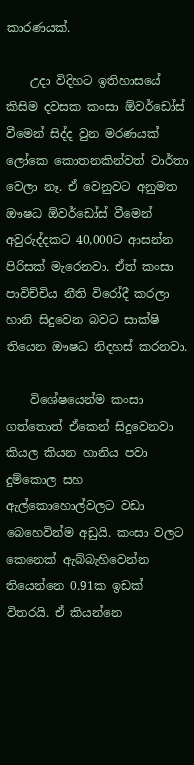කාරණයක්.

    උදා විදිහට ඉතිහාසයේ කිසිම දවසක කංසා ඕවර්ඩෝස් වීමෙන් සිද්ද වුන මරණයක් ලෝකෙ කොතනකින්වත් වාර්තා වෙලා නෑ. ඒ වෙනුවට අනුමත ඖෂධ ඕවර්ඩෝස් වීමෙන් අවුරුද්දකට 40,000ට ආසන්න පිරිසක් මැරෙනවා. ඒත් කංසා පාවිච්චිය නීති විරෝදී කරලා හානි සිදුවෙන බවට සාක්ෂි තියෙන ඖෂධ නිදහස් කරනවා.

    විශේෂයෙන්ම කංසා ගත්තොත් ඒකෙන් සිදුවෙනවා කියල කියන හානිය පවා දුම්කොල සහ ඇල්කොහොල්වලට වඩා බෙහෙවින්ම අඩුයි. කංසා වලට කෙනෙක් ඇබ්බැහිවෙන්න තියෙන්නෙ 0.91ක ඉඩක් විතරයි. ඒ කියන්නෙ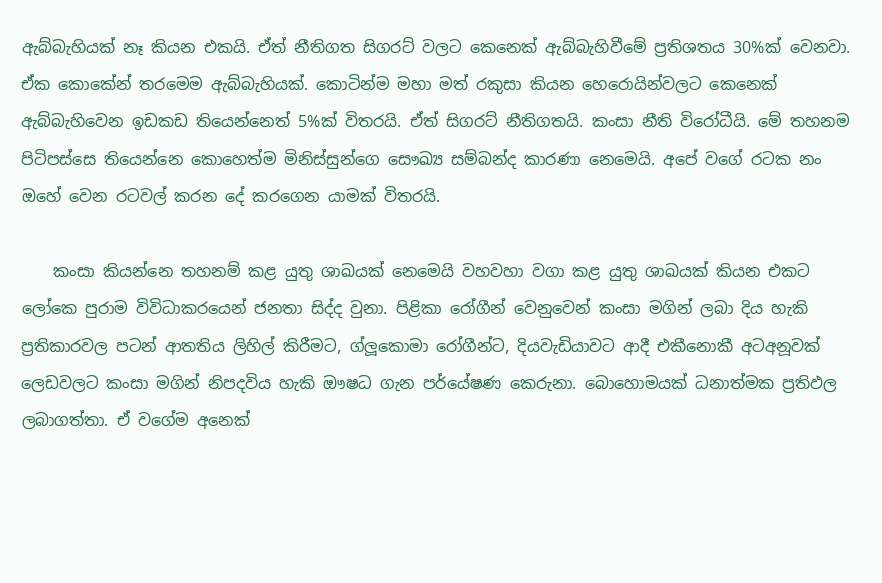ඇබ්බැහියක් නෑ කියන එකයි. ඒත් නීතිගත සිගරට් වලට කෙනෙක් ඇබ්බැහිවීමේ ප්‍රතිශතය 30%ක් වෙනවා. ඒක කොකේන් තරමෙම ඇබ්බැහියක්. කොටින්ම මහා මත් රකුසා කියන හෙරොයින්වලට කෙනෙක් ඇබ්බැහිවෙන ඉඩකඩ තියෙන්නෙත් 5%ක් විතරයි. ඒත් සිගරට් නීතිගතයි. කංසා නීති විරෝධීයි. මේ තහනම පිටිපස්සෙ තියෙන්නෙ කොහෙත්ම මිනිස්සුන්ගෙ සෞඛ්‍ය සම්බන්ද කාරණා නෙමෙයි. අපේ වගේ රටක නං ඔහේ වෙන රටවල් කරන දේ කරගෙන යාමක් විතරයි.

    කංසා කියන්නෙ තහනම් කළ යුතු ශාඛයක් නෙමෙයි වහවහා වගා කළ යුතු ශාඛයක් කියන එකට ලෝකෙ පුරාම විවිධාකරයෙන් ජනතා සිද්ද වුනා. පිළිකා රෝගීන් වෙනුවෙන් කංසා මගින් ලබා දිය හැකි ප්‍රතිකාරවල පටන් ආතතිය ලිහිල් කිරීමට, ග්ලූකොමා රෝගීන්ට, දියවැඩියාවට ආදී එකීනොකී අටඅනූවක් ලෙඩවලට කංසා මගින් නිපදවිය හැකි ඖෂධ ගැන පර්යේෂණ කෙරුනා. බොහොමයක් ධනාත්මක ප්‍රතිඵල ලබාගත්තා. ඒ වගේම අනෙක්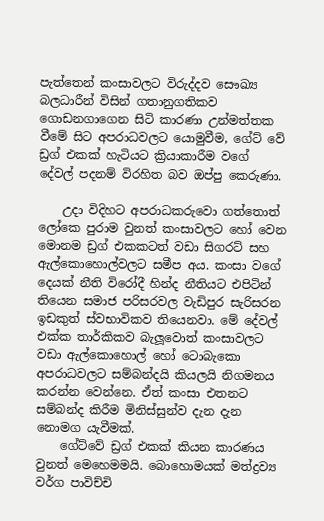පැත්තෙන් කංසාවලට විරුද්දව සෞඛ්‍ය බලධාරීන් විසින් ගතානුගතිකව ගොඩනගාගෙන සිටි කාරණා උන්මත්තක වීමේ සිට අපරාධවලට යොමුවීම, ගේට් වේ ඩ්‍රග් එකක් හැටියට ක්‍රියාකාරීම වගේ දේවල් පදනම් විරහිත බව ඔප්පු කෙරුණා.

    උදා විදිහට අපරාධකරුවො ගත්තොත් ලෝකෙ පුරාම වුනත් කංසාවලට හෝ වෙන මොනම ඩ්‍රග් එකකටත් වඩා සිගරට් සහ ඇල්කොහොල්වලට සමීප අය. කංසා වගේ දෙයක් නීති විරෝදී හින්ද නීතියට එපිටින් තියෙන සමාජ පරිසරවල වැඩිපුර සැරිසරන ඉඩකුත් ස්වභාවිකව තියෙනවා. මේ දේවල් එක්ක තාර්කිකව බැලූවොත් කංසාවලට වඩා ඇල්කොහොල් හෝ ටොබැකො අපරාධවලට සම්බන්දයි කියලයි නිගමනය කරන්න වෙන්නෙ. ඒත් කංසා එතනට සම්බන්ද කිරීම මිනිස්සුන්ව දැන දැන නොමග යැවීමක්.
    ගේට්වේ ඩ්‍රග් එකක් කියන කාරණය වුනත් මෙහෙමමයි. බොහොමයක් මත්ද්‍රව්‍ය වර්ග පාවිච්චි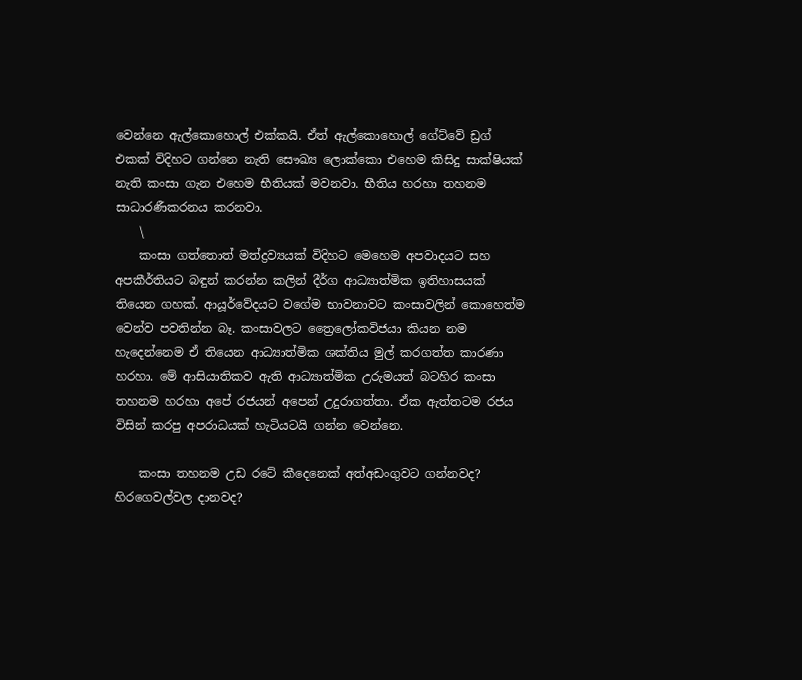වෙන්නෙ ඇල්කොහොල් එක්කයි. ඒත් ඇල්කොහොල් ගේට්වේ ඩ්‍රග් එකක් විදිහට ගන්නෙ නැති සෞඛ්‍ය ලොක්කො එහෙම කිසිදු සාක්ෂියක් නැති කංසා ගැන එහෙම භීතියක් මවනවා. භීතිය හරහා තහනම සාධාරණීකරනය කරනවා.
    \
    කංසා ගත්තොත් මත්ද්‍රව්‍යයක් විදිහට මෙහෙම අපවාදයට සහ අපකීර්තියට බඳුන් කරන්න කලින් දීර්ග ආධ්‍යාත්මික ඉතිහාසයක් තියෙන ගහක්. ආයූර්වේදයට වගේම භාවනාවට කංසාවලින් කොහෙත්ම වෙන්ව පවතින්න බෑ. කංසාවලට ත්‍රෛලෝකවිජයා කියන නම හැදෙන්නෙම ඒ තියෙන ආධ්‍යාත්මික ශක්තිය මුල් කරගත්ත කාරණා හරහා. මේ ආසියාතිකව ඇති ආධ්‍යාත්මික උරුමයත් බටහිර කංසා තහනම හරහා අපේ රජයන් අපෙන් උදුරාගත්තා. ඒක ඇත්තටම රජය විසින් කරපු අපරාධයක් හැටියටයි ගන්න වෙන්නෙ.

    කංසා තහනම උඩ රටේ කීදෙනෙක් අත්අඩංගුවට ගන්නවද? හිරගෙවල්වල දානවද?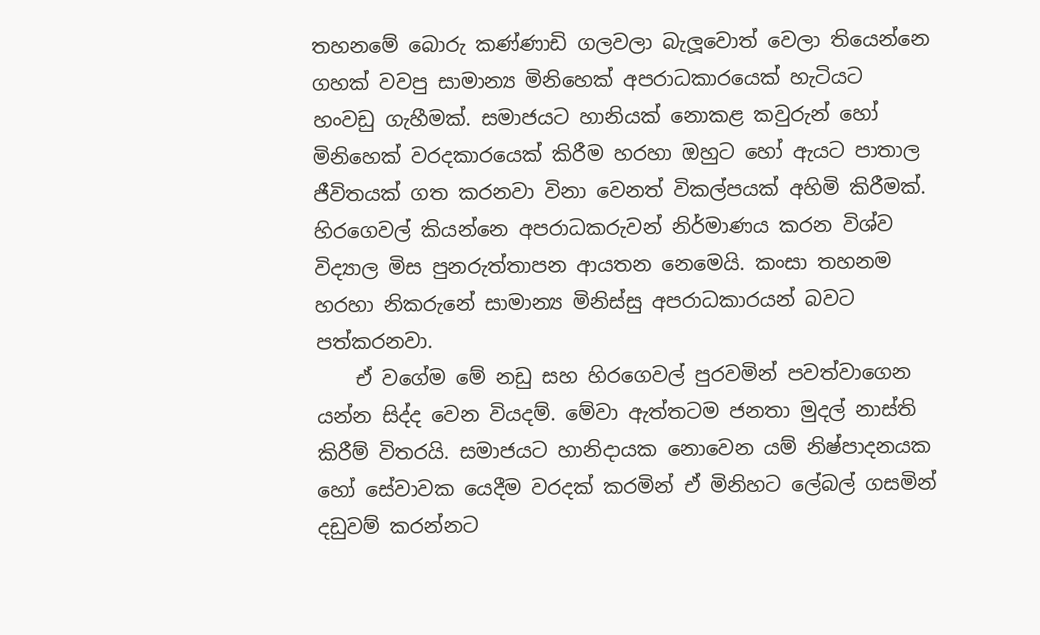තහනමේ බොරු කණ්ණාඩි ගලවලා බැලූවොත් වෙලා තියෙන්නෙ ගහක් වවපු සාමාන්‍ය මිනිහෙක් අපරාධකාරයෙක් හැටියට හංවඩු ගැහීමක්. සමාජයට හානියක් නොකළ කවුරුන් හෝ මිනිහෙක් වරදකාරයෙක් කිරීම හරහා ඔහුට හෝ ඇයට පාතාල ජීවිතයක් ගත කරනවා විනා වෙනත් විකල්පයක් අහිමි කිරීමක්. හිරගෙවල් කියන්නෙ අපරාධකරුවන් නිර්මාණය කරන විශ්ව විද්‍යාල මිස පුනරුත්තාපන ආයතන නෙමෙයි. කංසා තහනම හරහා නිකරුනේ සාමාන්‍ය මිනිස්සු අපරාධකාරයන් බවට පත්කරනවා.
    ඒ වගේම මේ නඩු සහ හිරගෙවල් පුරවමින් පවත්වාගෙන යන්න සිද්ද වෙන වියදම්. මේවා ඇත්තටම ජනතා මුදල් නාස්ති කිරීම් විතරයි. සමාජයට හානිදායක නොවෙන යම් නිෂ්පාදනයක හෝ සේවාවක යෙදීම වරදක් කරමින් ඒ මිනිහට ලේබල් ගසමින් දඩුවම් කරන්නට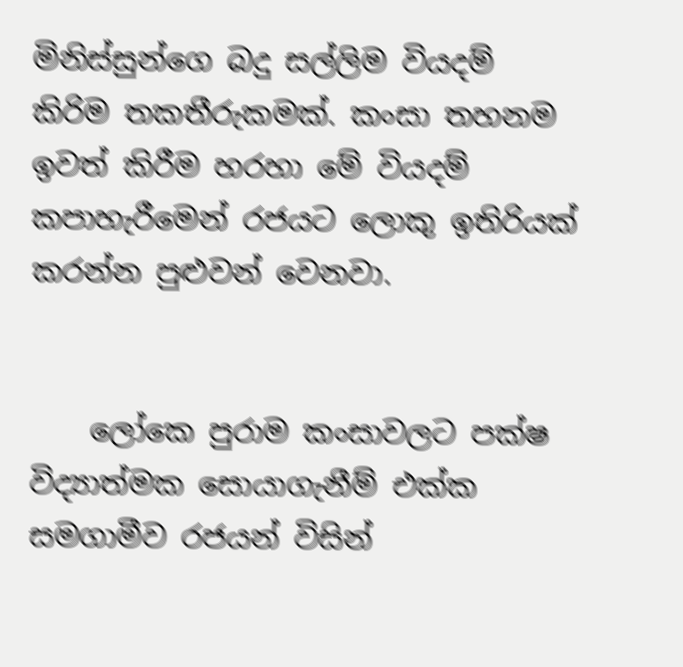මිනිස්සුන්ගෙ බදු සල්ලිම වියදම් කිරිම තකතීරුකමක්. කංසා තහනම ඉවත් කිරීම හරහා මේ වියදම් කපාහැරීමෙන් රජයට ලොකු ඉතිරියක් කරන්න පුළුවන් වෙනවා.


    ලෝකෙ පුරාම කංසාවලට පක්ෂ විද්‍යාත්මක සොයාගැනීම් එක්ක සමගාමීව රජයන් විසින්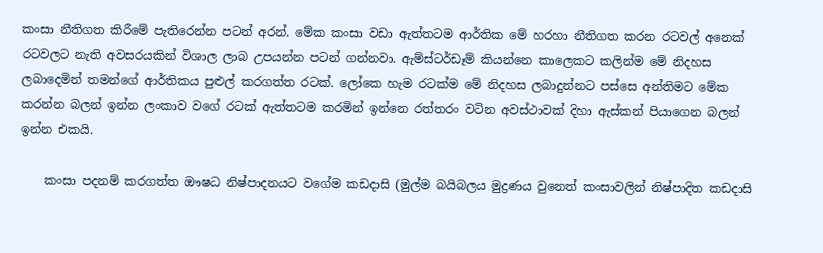කංසා නීතිගත කිරීමේ පැතිරෙන්න පටන් අරන්. මේක කංසා වඩා ඇත්තටම ආර්තික මේ හරහා නීතිගත කරන රටවල් අනෙක් රටවලට නැති අවසරයකින් විශාල ලාබ උපයන්න පටන් ගන්නවා. ඇම්ස්ටර්ඩෑම් කියන්නෙ කාලෙකට කලින්ම මේ නිදහස ලබාදෙමින් තමන්ගේ ආර්තිකය පුළුල් කරගත්ත රටක්. ලෝකෙ හැම රටක්ම මේ නිදහස ලබාදුන්නට පස්සෙ අන්තිමට මේක කරන්න බලන් ඉන්න ලංකාව වගේ රටක් ඇත්තටම කරමින් ඉන්නෙ රත්තරං වටින අවස්ථාවක් දිහා ඇස්කන් පියාගෙන බලන් ඉන්න එකයි.

    කංසා පදනම් කරගත්ත ඖෂධ නිෂ්පාදනයට වගේම කඩදාසි (මුල්ම බයිබලය මුද්‍රණය වුනෙත් කංසාවලින් නිෂ්පාදිත කඩදාසි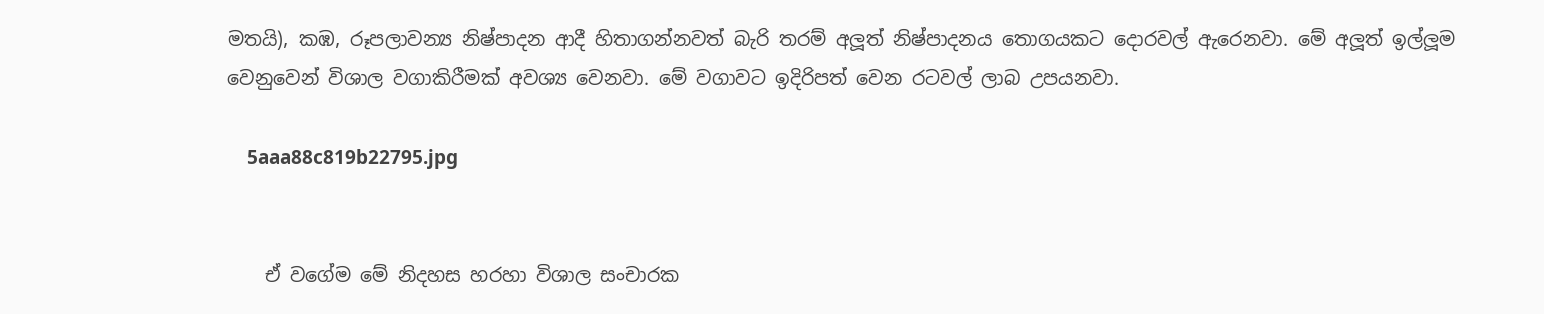මතයි), කඹ, රූපලාවන්‍ය නිෂ්පාදන ආදී හිතාගන්නවත් බැරි තරම් අලූත් නිෂ්පාදනය තොගයකට දොරවල් ඇරෙනවා. මේ අලූත් ඉල්ලූම වෙනුවෙන් විශාල වගාකිරීමක් අවශ්‍ය වෙනවා. මේ වගාවට ඉදිරිපත් වෙන රටවල් ලාබ උපයනවා.

    5aaa88c819b22795.jpg


    ඒ වගේම මේ නිදහස හරහා විශාල සංචාරක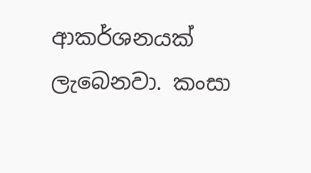ආකර්ශනයක් ලැබෙනවා. කංසා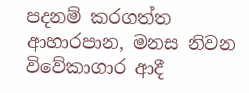පදනම් කරගත්ත ආහාරපාන, මනස නිවන විවේකාගාර ආදී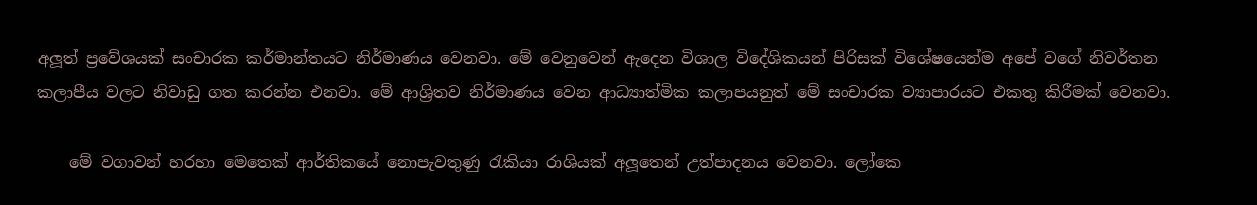අලූත් ප්‍රවේශයක් සංචාරක කර්මාන්තයට නිර්මාණය වෙනවා. මේ වෙනුවෙන් ඇදෙන විශාල විදේශිකයන් පිරිසක් විශේෂයෙන්ම අපේ වගේ නිවර්තන කලාපීය වලට නිවාඩු ගත කරන්න එනවා. මේ ආශ්‍රිතව නිර්මාණය වෙන ආධ්‍යාත්මික කලාපයනුත් මේ සංචාරක ව්‍යාපාරයට එකතු කිරීමක් වෙනවා.

    මේ වගාවන් හරහා මෙතෙක් ආර්තිකයේ නොපැවතුණු රැකියා රාශියක් අලූතෙන් උත්පාදනය වෙනවා. ලෝකෙ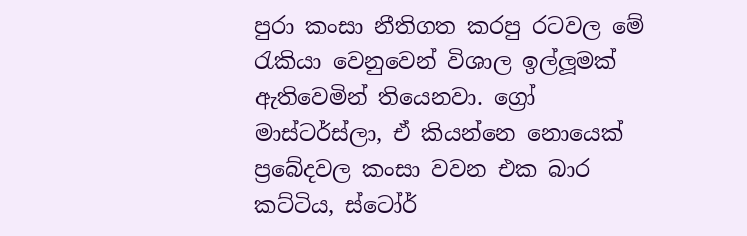පුරා කංසා නීතිගත කරපු රටවල මේ රැකියා වෙනුවෙන් විශාල ඉල්ලූමක් ඇතිවෙමින් තියෙනවා. ග්‍රෝ මාස්ටර්ස්ලා, ඒ කියන්නෙ නොයෙක් ප්‍රබේදවල කංසා වවන එක බාර කට්ටිය, ස්ටෝර්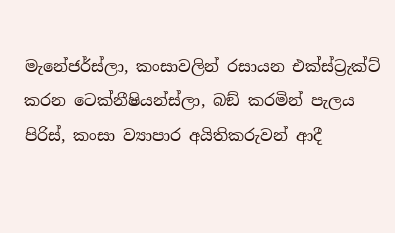මැනේජර්ස්ලා, කංසාවලින් රසායන එක්ස්ට්‍රැක්ට් කරන ටෙක්නීෂියන්ස්ලා, බඞ් කරමින් පැලය පිරිස්, කංසා ව්‍යාපාර අයිතිකරුවන් ආදී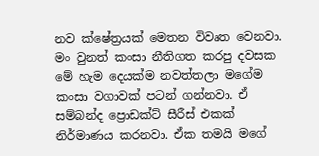නව ක්ෂේත්‍රයක් මෙතන විවෘත වෙනවා. මං වුනත් කංසා නීතිගත කරපු දවසක මේ හැම දෙයක්ම නවත්තලා මගේම කංසා වගාවක් පටන් ගන්නවා. ඒ සම්බන්ද ප්‍රොඩක්ට් සීරීස් එකක් නිර්මාණය කරනවා. ඒක තමයි මගේ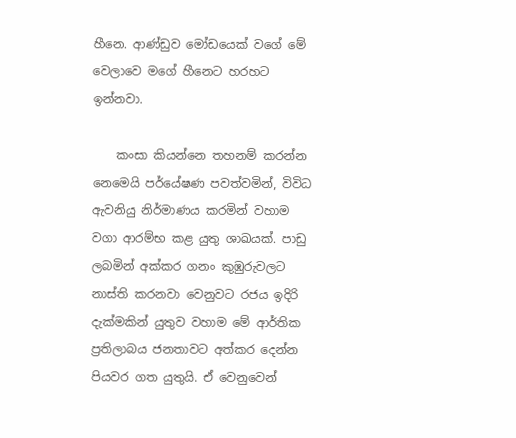හීනෙ. ආණ්ඩුව මෝඩයෙක් වගේ මේ වෙලාවෙ මගේ හීනෙට හරහට ඉන්නවා.

    කංසා කියන්නෙ තහනම් කරන්න නෙමෙයි පර්යේෂණ පවත්වමින්, විවිධ ඇවනියු නිර්මාණය කරමින් වහාම වගා ආරම්භ කළ යුතු ශාඛයක්. පාඩු ලබමින් අක්කර ගනං කුඹුරුවලට නාස්ති කරනවා වෙනුවට රජය ඉදිරි දැක්මකින් යුතුව වහාම මේ ආර්තික ප්‍රතිලාබය ජනතාවට අත්කර දෙන්න පියවර ගත යුතුයි. ඒ වෙනුවෙන්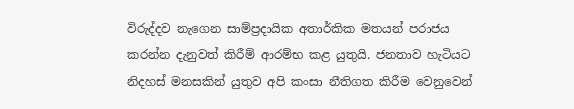විරුද්දව නැගෙන සාම්ප්‍රදායික අතාර්කික මතයන් පරාජය කරන්න දැනුවත් කිරීම් ආරම්භ කළ යුතුයි. ජනතාව හැටියට නිදහස් මනසකින් යුතුව අපි කංසා නීතිගත කිරීම වෙනුවෙන්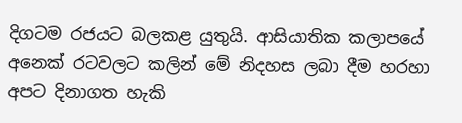දිගටම රජයට බලකළ යුතුයි. ආසියාතික කලාපයේ අනෙක් රටවලට කලින් මේ නිදහස ලබා දීම හරහා අපට දිනාගත හැකි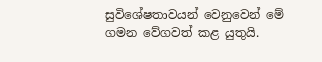සුවිශේෂතාවයන් වෙනුවෙන් මේ ගමන වේගවත් කළ යුතුයි.